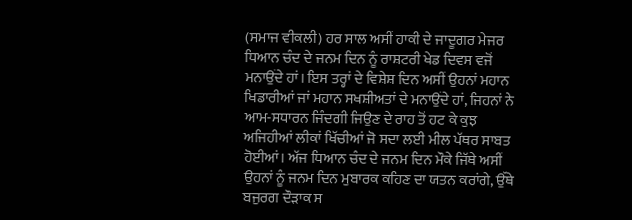(ਸਮਾਜ ਵੀਕਲੀ) ਹਰ ਸਾਲ ਅਸੀਂ ਹਾਕੀ ਦੇ ਜਾਦੂਗਰ ਮੇਜਰ ਧਿਆਨ ਚੰਦ ਦੇ ਜਨਮ ਦਿਨ ਨੂੰ ਰਾਸ਼ਟਰੀ ਖੇਡ ਦਿਵਸ ਵਜੋਂ ਮਨਾਉਂਦੇ ਹਾਂ। ਇਸ ਤਰ੍ਹਾਂ ਦੇ ਵਿਸ਼ੇਸ਼ ਦਿਨ ਅਸੀਂ ਉਹਨਾਂ ਮਹਾਨ ਖਿਡਾਰੀਆਂ ਜਾਂ ਮਹਾਨ ਸਖਸ਼ੀਅਤਾਂ ਦੇ ਮਨਾਉਂਦੇ ਹਾਂ, ਜਿਹਨਾਂ ਨੇ ਆਮ-ਸਧਾਰਨ ਜਿੰਦਗੀ ਜਿਉਣ ਦੇ ਰਾਹ ਤੋਂ ਹਟ ਕੇ ਕੁਝ ਅਜਿਹੀਆਂ ਲੀਕਾਂ ਖਿੱਚੀਆਂ ਜੋ ਸਦਾ ਲਈ ਮੀਲ ਪੱਥਰ ਸਾਬਤ ਹੋਈਆਂ। ਅੱਜ ਧਿਆਨ ਚੰਦ ਦੇ ਜਨਮ ਦਿਨ ਮੌਕੇ ਜਿੱਥੇ ਅਸੀਂ ਉਹਨਾਂ ਨੂੰ ਜਨਮ ਦਿਨ ਮੁਬਾਰਕ ਕਹਿਣ ਦਾ ਯਤਨ ਕਰਾਂਗੇ, ਉੱਥੇ ਬਜੁਰਗ ਦੌੜਾਕ ਸ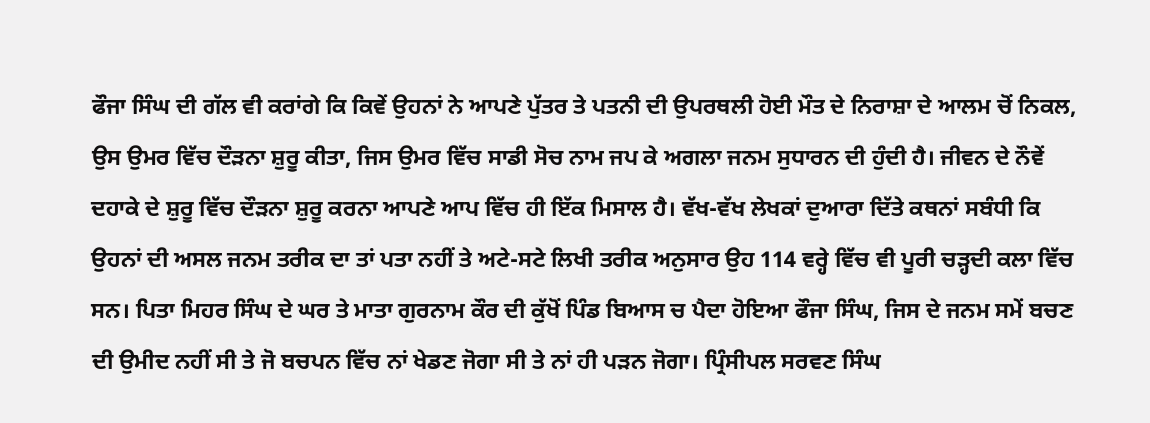ਫੌਜਾ ਸਿੰਘ ਦੀ ਗੱਲ ਵੀ ਕਰਾਂਗੇ ਕਿ ਕਿਵੇਂ ਉਹਨਾਂ ਨੇ ਆਪਣੇ ਪੁੱਤਰ ਤੇ ਪਤਨੀ ਦੀ ਉਪਰਥਲੀ ਹੋਈ ਮੌਤ ਦੇ ਨਿਰਾਸ਼ਾ ਦੇ ਆਲਮ ਚੋਂ ਨਿਕਲ, ਉਸ ਉਮਰ ਵਿੱਚ ਦੌੜਨਾ ਸ਼ੁਰੂ ਕੀਤਾ, ਜਿਸ ਉਮਰ ਵਿੱਚ ਸਾਡੀ ਸੋਚ ਨਾਮ ਜਪ ਕੇ ਅਗਲਾ ਜਨਮ ਸੁਧਾਰਨ ਦੀ ਹੁੰਦੀ ਹੈ। ਜੀਵਨ ਦੇ ਨੌਵੇਂ ਦਹਾਕੇ ਦੇ ਸ਼ੁਰੂ ਵਿੱਚ ਦੌੜਨਾ ਸ਼ੁਰੂ ਕਰਨਾ ਆਪਣੇ ਆਪ ਵਿੱਚ ਹੀ ਇੱਕ ਮਿਸਾਲ ਹੈ। ਵੱਖ-ਵੱਖ ਲੇਖਕਾਂ ਦੁਆਰਾ ਦਿੱਤੇ ਕਥਨਾਂ ਸਬੰਧੀ ਕਿ ਉਹਨਾਂ ਦੀ ਅਸਲ ਜਨਮ ਤਰੀਕ ਦਾ ਤਾਂ ਪਤਾ ਨਹੀਂ ਤੇ ਅਟੇ-ਸਟੇ ਲਿਖੀ ਤਰੀਕ ਅਨੁਸਾਰ ਉਹ 114 ਵਰ੍ਹੇ ਵਿੱਚ ਵੀ ਪੂਰੀ ਚੜ੍ਹਦੀ ਕਲਾ ਵਿੱਚ ਸਨ। ਪਿਤਾ ਮਿਹਰ ਸਿੰਘ ਦੇ ਘਰ ਤੇ ਮਾਤਾ ਗੁਰਨਾਮ ਕੌਰ ਦੀ ਕੁੱਖੋਂ ਪਿੰਡ ਬਿਆਸ ਚ ਪੈਦਾ ਹੋਇਆ ਫੌਜਾ ਸਿੰਘ, ਜਿਸ ਦੇ ਜਨਮ ਸਮੇਂ ਬਚਣ ਦੀ ਉਮੀਦ ਨਹੀਂ ਸੀ ਤੇ ਜੋ ਬਚਪਨ ਵਿੱਚ ਨਾਂ ਖੇਡਣ ਜੋਗਾ ਸੀ ਤੇ ਨਾਂ ਹੀ ਪੜਨ ਜੋਗਾ। ਪ੍ਰਿੰਸੀਪਲ ਸਰਵਣ ਸਿੰਘ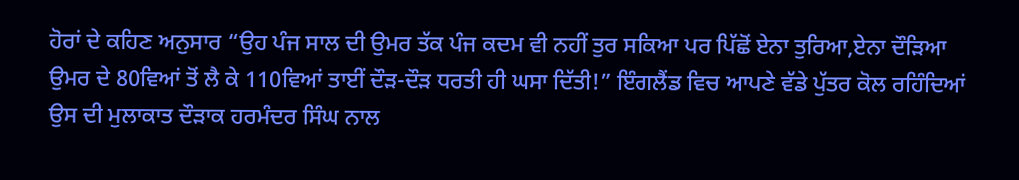ਹੋਰਾਂ ਦੇ ਕਹਿਣ ਅਨੁਸਾਰ “ਉਹ ਪੰਜ ਸਾਲ ਦੀ ਉਮਰ ਤੱਕ ਪੰਜ ਕਦਮ ਵੀ ਨਹੀਂ ਤੁਰ ਸਕਿਆ ਪਰ ਪਿੱਛੋਂ ਏਨਾ ਤੁਰਿਆ,ਏਨਾ ਦੌੜਿਆ ਉਮਰ ਦੇ 80ਵਿਆਂ ਤੋਂ ਲੈ ਕੇ 110ਵਿਆਂ ਤਾਈਂ ਦੌੜ-ਦੌੜ ਧਰਤੀ ਹੀ ਘਸਾ ਦਿੱਤੀ!” ਇੰਗਲੈਂਡ ਵਿਚ ਆਪਣੇ ਵੱਡੇ ਪੁੱਤਰ ਕੋਲ ਰਹਿੰਦਿਆਂ ਉਸ ਦੀ ਮੁਲਾਕਾਤ ਦੌੜਾਕ ਹਰਮੰਦਰ ਸਿੰਘ ਨਾਲ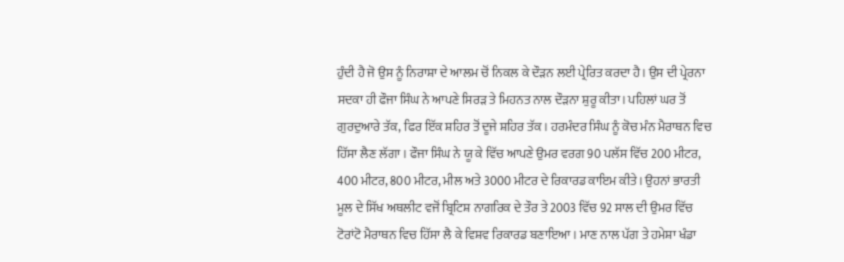ਹੁੰਦੀ ਹੈ ਜੋ ਉਸ ਨੂੰ ਨਿਰਾਸ਼ਾ ਦੇ ਆਲਮ ਚੋਂ ਨਿਕਲ ਕੇ ਦੌੜਨ ਲਈ ਪ੍ਰੇਰਿਤ ਕਰਦਾ ਹੈ। ਉਸ ਦੀ ਪ੍ਰੇਰਨਾ ਸਦਕਾ ਹੀ ਫੌਜਾ ਸਿੰਘ ਨੇ ਆਪਣੇ ਸਿਰੜ ਤੇ ਮਿਹਨਤ ਨਾਲ ਦੌੜਨਾ ਸ਼ੁਰੂ ਕੀਤਾ। ਪਹਿਲਾਂ ਘਰ ਤੋਂ ਗੁਰਦੁਆਰੇ ਤੱਕ, ਫਿਰ ਇੱਕ ਸ਼ਹਿਰ ਤੋਂ ਦੂਜੇ ਸ਼ਹਿਰ ਤੱਕ। ਹਰਮੰਦਰ ਸਿੰਘ ਨੂੰ ਕੋਚ ਮੰਨ ਮੈਰਾਥਨ ਵਿਚ ਹਿੱਸਾ ਲੈਣ ਲੱਗਾ । ਫੌਜਾ ਸਿੰਘ ਨੇ ਯੂ ਕੇ ਵਿੱਚ ਆਪਣੇ ਉਮਰ ਵਰਗ 90 ਪਲੱਸ ਵਿੱਚ 200 ਮੀਟਰ, 400 ਮੀਟਰ, 800 ਮੀਟਰ, ਮੀਲ ਅਤੇ 3000 ਮੀਟਰ ਦੇ ਰਿਕਾਰਡ ਕਾਇਮ ਕੀਤੇ। ਉਹਨਾਂ ਭਾਰਤੀ ਮੂਲ ਦੇ ਸਿੱਖ ਅਥਲੀਟ ਵਜੋਂ ਬ੍ਰਿਟਿਸ਼ ਨਾਗਰਿਕ ਦੇ ਤੌਰ ਤੇ 2003 ਵਿੱਚ 92 ਸਾਲ ਦੀ ਉਮਰ ਵਿੱਚ ਟੋਰਾਂਟੋ ਮੈਰਾਥਨ ਵਿਚ ਹਿੱਸਾ ਲੈ ਕੇ ਵਿਸ਼ਵ ਰਿਕਾਰਡ ਬਣਾਇਆ। ਮਾਣ ਨਾਲ ਪੱਗ ਤੇ ਹਮੇਸ਼ਾ ਖੰਡਾ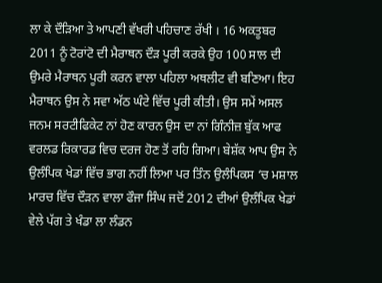ਲਾ ਕੇ ਦੌੜਿਆ ਤੇ ਆਪਣੀ ਵੱਖਰੀ ਪਹਿਚਾਣ ਰੱਖੀ । 16 ਅਕਤੂਬਰ 2011 ਨੂੰ ਟੋਰਾਂਟੋ ਦੀ ਮੈਰਾਥਨ ਦੌੜ ਪੂਰੀ ਕਰਕੇ ਉਹ 100 ਸਾਲ ਦੀ ਉਮਰੇ ਮੈਰਾਥਨ ਪੂਰੀ ਕਰਨ ਵਾਲਾ ਪਹਿਲਾ ਅਥਲੀਟ ਵੀ ਬਣਿਆ। ਇਹ ਮੈਰਾਥਨ ਉਸ ਨੇ ਸਵਾ ਅੱਠ ਘੰਟੇ ਵਿੱਚ ਪੂਰੀ ਕੀਤੀ। ਉਸ ਸਮੇਂ ਅਸਲ ਜਨਮ ਸਰਟੀਫਿਕੇਟ ਨਾਂ ਹੋਣ ਕਾਰਨ ਉਸ ਦਾ ਨਾਂ ਗਿੰਨੀਜ਼ ਬੁੱਕ ਆਫ ਵਰਲਡ ਰਿਕਾਰਡ ਵਿਚ ਦਰਜ ਹੋਣ ਤੋਂ ਰਹਿ ਗਿਆ। ਬੇਸ਼ੱਕ ਆਪ ਉਸ ਨੇ ਉਲੰਪਿਕ ਖੇਡਾਂ ਵਿੱਚ ਭਾਗ ਨਹੀਂ ਲਿਆ ਪਰ ਤਿੰਨ ਉਲੰਪਿਕਸ ‘ਚ ਮਸ਼ਾਲ ਮਾਰਚ ਵਿੱਚ ਦੌੜਨ ਵਾਲਾ ਫੌਜਾ ਸਿੰਘ ਜਦੋਂ 2012 ਦੀਆਂ ਉਲੰਪਿਕ ਖੇਡਾਂ ਵੇਲੇ ਪੱਗ ਤੇ ਖੰਡਾ ਲਾ ਲੰਡਨ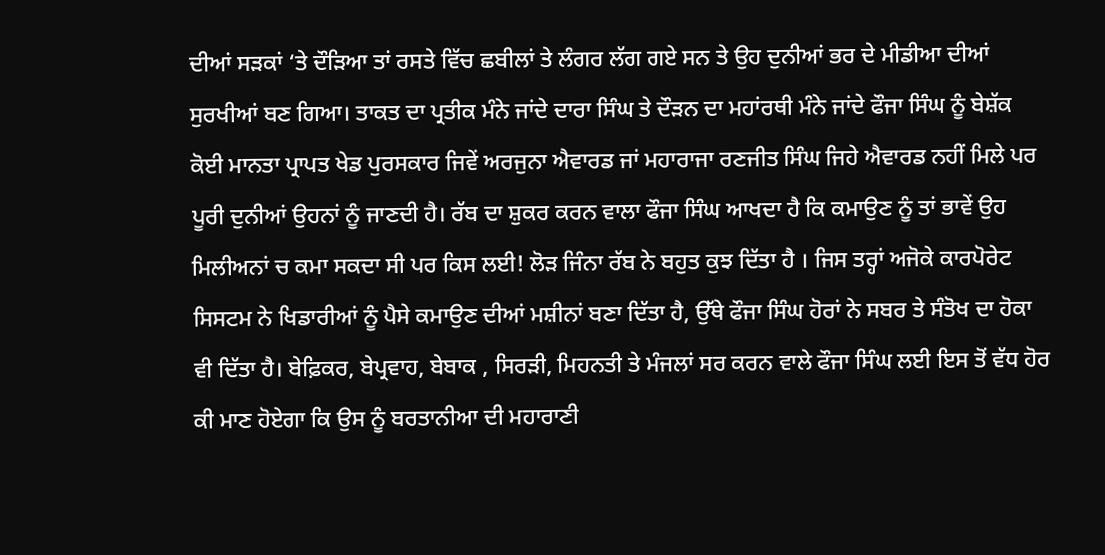ਦੀਆਂ ਸੜਕਾਂ ‘ਤੇ ਦੌੜਿਆ ਤਾਂ ਰਸਤੇ ਵਿੱਚ ਛਬੀਲਾਂ ਤੇ ਲੰਗਰ ਲੱਗ ਗਏ ਸਨ ਤੇ ਉਹ ਦੁਨੀਆਂ ਭਰ ਦੇ ਮੀਡੀਆ ਦੀਆਂ ਸੁਰਖੀਆਂ ਬਣ ਗਿਆ। ਤਾਕਤ ਦਾ ਪ੍ਰਤੀਕ ਮੰਨੇ ਜਾਂਦੇ ਦਾਰਾ ਸਿੰਘ ਤੇ ਦੌੜਨ ਦਾ ਮਹਾਂਰਥੀ ਮੰਨੇ ਜਾਂਦੇ ਫੌਜਾ ਸਿੰਘ ਨੂੰ ਬੇਸ਼ੱਕ ਕੋਈ ਮਾਨਤਾ ਪ੍ਰਾਪਤ ਖੇਡ ਪੁਰਸਕਾਰ ਜਿਵੇਂ ਅਰਜੁਨਾ ਐਵਾਰਡ ਜਾਂ ਮਹਾਰਾਜਾ ਰਣਜੀਤ ਸਿੰਘ ਜਿਹੇ ਐਵਾਰਡ ਨਹੀਂ ਮਿਲੇ ਪਰ ਪੂਰੀ ਦੁਨੀਆਂ ਉਹਨਾਂ ਨੂੰ ਜਾਣਦੀ ਹੈ। ਰੱਬ ਦਾ ਸ਼ੁਕਰ ਕਰਨ ਵਾਲਾ ਫੌਜਾ ਸਿੰਘ ਆਖਦਾ ਹੈ ਕਿ ਕਮਾਉਣ ਨੂੰ ਤਾਂ ਭਾਵੇਂ ਉਹ ਮਿਲੀਅਨਾਂ ਚ ਕਮਾ ਸਕਦਾ ਸੀ ਪਰ ਕਿਸ ਲਈ! ਲੋੜ ਜਿੰਨਾ ਰੱਬ ਨੇ ਬਹੁਤ ਕੁਝ ਦਿੱਤਾ ਹੈ । ਜਿਸ ਤਰ੍ਹਾਂ ਅਜੋਕੇ ਕਾਰਪੋਰੇਟ ਸਿਸਟਮ ਨੇ ਖਿਡਾਰੀਆਂ ਨੂੰ ਪੈਸੇ ਕਮਾਉਣ ਦੀਆਂ ਮਸ਼ੀਨਾਂ ਬਣਾ ਦਿੱਤਾ ਹੈ, ਉੱਥੇ ਫੌਜਾ ਸਿੰਘ ਹੋਰਾਂ ਨੇ ਸਬਰ ਤੇ ਸੰਤੋਖ ਦਾ ਹੋਕਾ ਵੀ ਦਿੱਤਾ ਹੈ। ਬੇਫ਼ਿਕਰ, ਬੇਪ੍ਰਵਾਹ, ਬੇਬਾਕ , ਸਿਰੜੀ, ਮਿਹਨਤੀ ਤੇ ਮੰਜਲਾਂ ਸਰ ਕਰਨ ਵਾਲੇ ਫੌਜਾ ਸਿੰਘ ਲਈ ਇਸ ਤੋਂ ਵੱਧ ਹੋਰ ਕੀ ਮਾਣ ਹੋਏਗਾ ਕਿ ਉਸ ਨੂੰ ਬਰਤਾਨੀਆ ਦੀ ਮਹਾਰਾਣੀ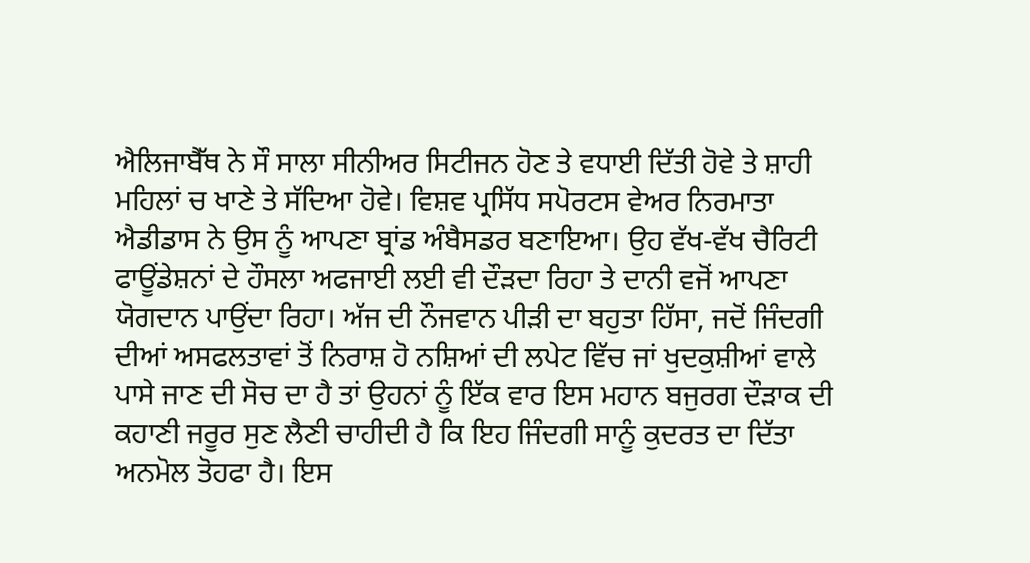ਐਲਿਜਾਬੈੱਥ ਨੇ ਸੌ ਸਾਲਾ ਸੀਨੀਅਰ ਸਿਟੀਜਨ ਹੋਣ ਤੇ ਵਧਾਈ ਦਿੱਤੀ ਹੋਵੇ ਤੇ ਸ਼ਾਹੀ ਮਹਿਲਾਂ ਚ ਖਾਣੇ ਤੇ ਸੱਦਿਆ ਹੋਵੇ। ਵਿਸ਼ਵ ਪ੍ਰਸਿੱਧ ਸਪੋਰਟਸ ਵੇਅਰ ਨਿਰਮਾਤਾ ਐਡੀਡਾਸ ਨੇ ਉਸ ਨੂੰ ਆਪਣਾ ਬ੍ਰਾਂਡ ਅੰਬੈਸਡਰ ਬਣਾਇਆ। ਉਹ ਵੱਖ-ਵੱਖ ਚੈਰਿਟੀ ਫਾਊਂਡੇਸ਼ਨਾਂ ਦੇ ਹੌਸਲਾ ਅਫਜਾਈ ਲਈ ਵੀ ਦੌੜਦਾ ਰਿਹਾ ਤੇ ਦਾਨੀ ਵਜੋਂ ਆਪਣਾ ਯੋਗਦਾਨ ਪਾਉਂਦਾ ਰਿਹਾ। ਅੱਜ ਦੀ ਨੌਜਵਾਨ ਪੀੜੀ ਦਾ ਬਹੁਤਾ ਹਿੱਸਾ, ਜਦੋਂ ਜਿੰਦਗੀ ਦੀਆਂ ਅਸਫਲਤਾਵਾਂ ਤੋਂ ਨਿਰਾਸ਼ ਹੋ ਨਸ਼ਿਆਂ ਦੀ ਲਪੇਟ ਵਿੱਚ ਜਾਂ ਖੁਦਕੁਸ਼ੀਆਂ ਵਾਲੇ ਪਾਸੇ ਜਾਣ ਦੀ ਸੋਚ ਦਾ ਹੈ ਤਾਂ ਉਹਨਾਂ ਨੂੰ ਇੱਕ ਵਾਰ ਇਸ ਮਹਾਨ ਬਜੁਰਗ ਦੌੜਾਕ ਦੀ ਕਹਾਣੀ ਜਰੂਰ ਸੁਣ ਲੈਣੀ ਚਾਹੀਦੀ ਹੈ ਕਿ ਇਹ ਜਿੰਦਗੀ ਸਾਨੂੰ ਕੁਦਰਤ ਦਾ ਦਿੱਤਾ ਅਨਮੋਲ ਤੋਹਫਾ ਹੈ। ਇਸ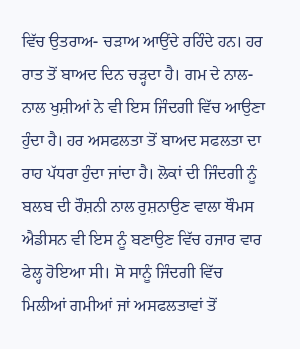ਵਿੱਚ ਉਤਰਾਅ- ਚੜਾਅ ਆਉਂਦੇ ਰਹਿੰਦੇ ਹਨ। ਹਰ ਰਾਤ ਤੋਂ ਬਾਅਦ ਦਿਨ ਚੜ੍ਹਦਾ ਹੈ। ਗਮ ਦੇ ਨਾਲ- ਨਾਲ ਖੁਸ਼ੀਆਂ ਨੇ ਵੀ ਇਸ ਜਿੰਦਗੀ ਵਿੱਚ ਆਉਣਾ ਹੁੰਦਾ ਹੈ। ਹਰ ਅਸਫਲਤਾ ਤੋਂ ਬਾਅਦ ਸਫਲਤਾ ਦਾ ਰਾਹ ਪੱਧਰਾ ਹੁੰਦਾ ਜਾਂਦਾ ਹੈ। ਲੋਕਾਂ ਦੀ ਜਿੰਦਗੀ ਨੂੰ ਬਲਬ ਦੀ ਰੌਸ਼ਨੀ ਨਾਲ ਰੁਸ਼ਨਾਉਣ ਵਾਲਾ ਥੌਮਸ ਐਡੀਸਨ ਵੀ ਇਸ ਨੂੰ ਬਣਾਉਣ ਵਿੱਚ ਹਜਾਰ ਵਾਰ ਫੇਲ੍ਹ ਹੋਇਆ ਸੀ। ਸੋ ਸਾਨੂੰ ਜਿੰਦਗੀ ਵਿੱਚ ਮਿਲੀਆਂ ਗਮੀਆਂ ਜਾਂ ਅਸਫਲਤਾਵਾਂ ਤੋਂ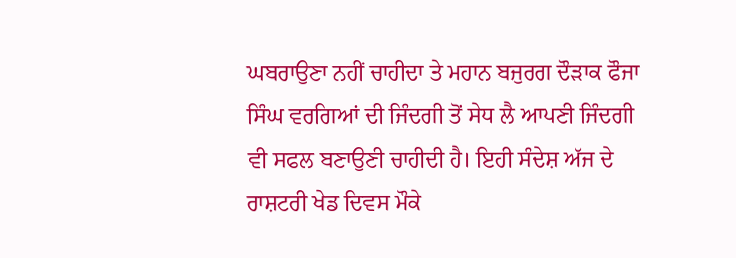ਘਬਰਾਉਣਾ ਨਹੀਂ ਚਾਹੀਦਾ ਤੇ ਮਹਾਨ ਬਜੁਰਗ ਦੌੜਾਕ ਫੌਜਾ ਸਿੰਘ ਵਰਗਿਆਂ ਦੀ ਜਿੰਦਗੀ ਤੋਂ ਸੇਧ ਲੈ ਆਪਣੀ ਜਿੰਦਗੀ ਵੀ ਸਫਲ ਬਣਾਉਣੀ ਚਾਹੀਦੀ ਹੈ। ਇਹੀ ਸੰਦੇਸ਼ ਅੱਜ ਦੇ ਰਾਸ਼ਟਰੀ ਖੇਡ ਦਿਵਸ ਮੌਕੇ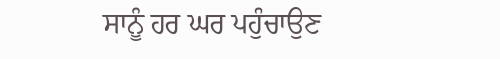ਸਾਨੂੰ ਹਰ ਘਰ ਪਹੁੰਚਾਉਣ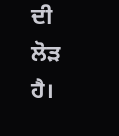ਦੀ ਲੋੜ ਹੈ।